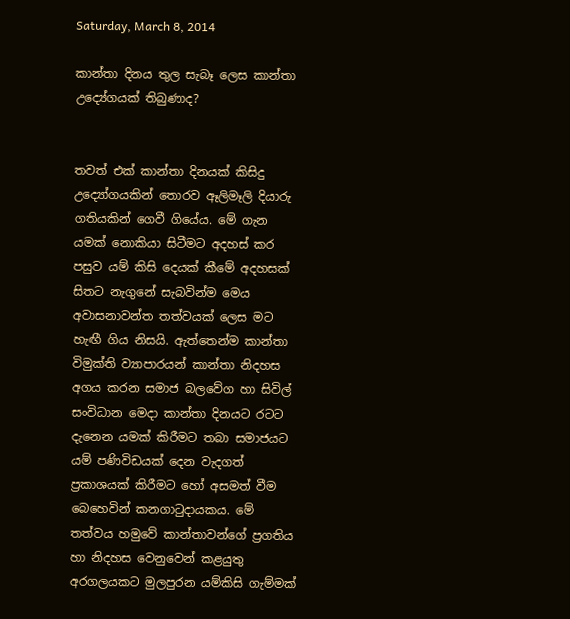Saturday, March 8, 2014

කාන්තා දිනය තුල සැබෑ ලෙස කාන්තා උද්‍යේගයක් තිබුණාද?


තවත් එක් කාන්තා දිනයක් කිසිදු උද්‍යෝගයකින් තොරව ඈලිමෑලි දියාරු ගතියකින් ගෙවී ගියේය. මේ ගැන යමක් නොකියා සිටීමට අදහස් කර පසුව යම් කිසි දෙයක් කීමේ අදහසක් සිතට නැගුනේ සැබවින්ම මෙය අවාසනාවන්ත තත්වයක් ලෙස මට හැඟී ගිය නිසයි. ඇත්තෙන්ම කාන්තා විමුක්ති ව්‍යාපාරයන් කාන්තා නිදහස අගය කරන සමාජ බලවේග හා සිවිල් සංවිධාන මෙදා කාන්තා දිනයට රටට දැනෙන යමක් කිරීමට තබා සමාජයට යම් පණිවිඩයක් දෙන වැදගත් ප්‍රකාශයක් කිරීමට හෝ අසමත් වීම බෙහෙවින් කනගාටුදායකය. මේ තත්වය හමුවේ කාන්තාවන්ගේ ප්‍රගතිය හා නිදහස වෙනුවෙන් කළයුතු අරගලයකට මුලපුරන යම්කිසි ගැම්මක්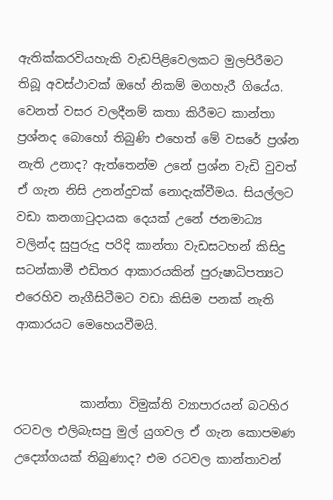ඇතික්කරවියහැකි වැඩපිළිවෙලකට මුලපිරීමට තිබූ අවස්ථාවක් ඔහේ නිකම් මගහැරී ගියේය. වෙනත් වසර වලදීනම් කතා කිරීමට කාන්තා ප්‍රශ්නද බොහෝ තිබුණි එහෙත් මේ වසරේ ප්‍රශ්න නැති උනාද? ඇත්තෙන්ම උනේ ප්‍රශ්න වැඩි වුවත් ඒ ගැන නිසි උනන්දුවක් නොදැක්වීමය. සියල්ලට වඩා කනගාටුදායක දෙයක් උනේ ජනමාධ්‍ය වලින්ද සුපුරුදු පරිදි කාන්තා වැඩසටහන් කිසිදු සටන්කාමී එඩිතර ආකාරයකින් පුරුෂාධිපත්‍යට එරෙහිව නැගීසිටීමට වඩා කිසිම පනක් නැති ආකාරයට මෙහෙයවීමයි.


           කාන්තා විමුක්ති ව්‍යාපාරයන් බටහිර රටවල එලිබැසපු මුල් යුගවල ඒ ගැන කොපමණ උද්‍යෝගයක් තිබුණාද? එම රටවල කාන්තාවන්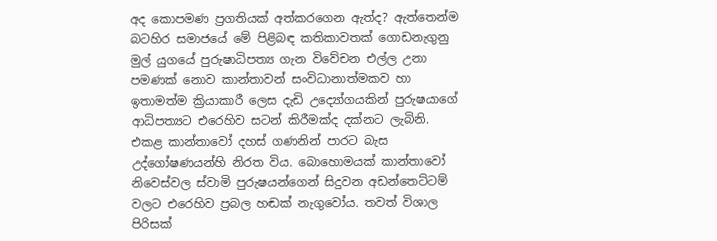අද කොපමණ ප්‍රගතියක් අත්කරගෙන ඇත්ද? ඇත්තෙන්ම බටහිර සමාජයේ මේ පිළිබඳ කතිකාවතක් ගොඩනැගුනු මුල් යුගයේ පුරුෂාධිපත්‍ය ගැන විවේචන එල්ල උනා පමණක් නොව කාන්තාවන් සංවිධානාත්මකව හා ඉතාමත්ම ක්‍රියාකාරී ලෙස දැඩි උද්‍යෝගයකින් පුරුෂයාගේ ආධිපත්‍යට එරෙහිව සටන් කිරීමක්ද දක්නට ලැබිනි. එකළ කාන්තාවෝ දහස් ගණනින් පාරට බැස උද්ගෝෂණයන්හි නිරත විය. බොහොමයක් කාන්තාවෝ නිවෙස්වල ස්වාමි පුරුෂයන්ගෙන් සිදුවන අඩන්තෙට්ටම් වලට එරෙහිව ප්‍රබල හඬක් නැගුවෝය. තවත් විශාල පිරිසක්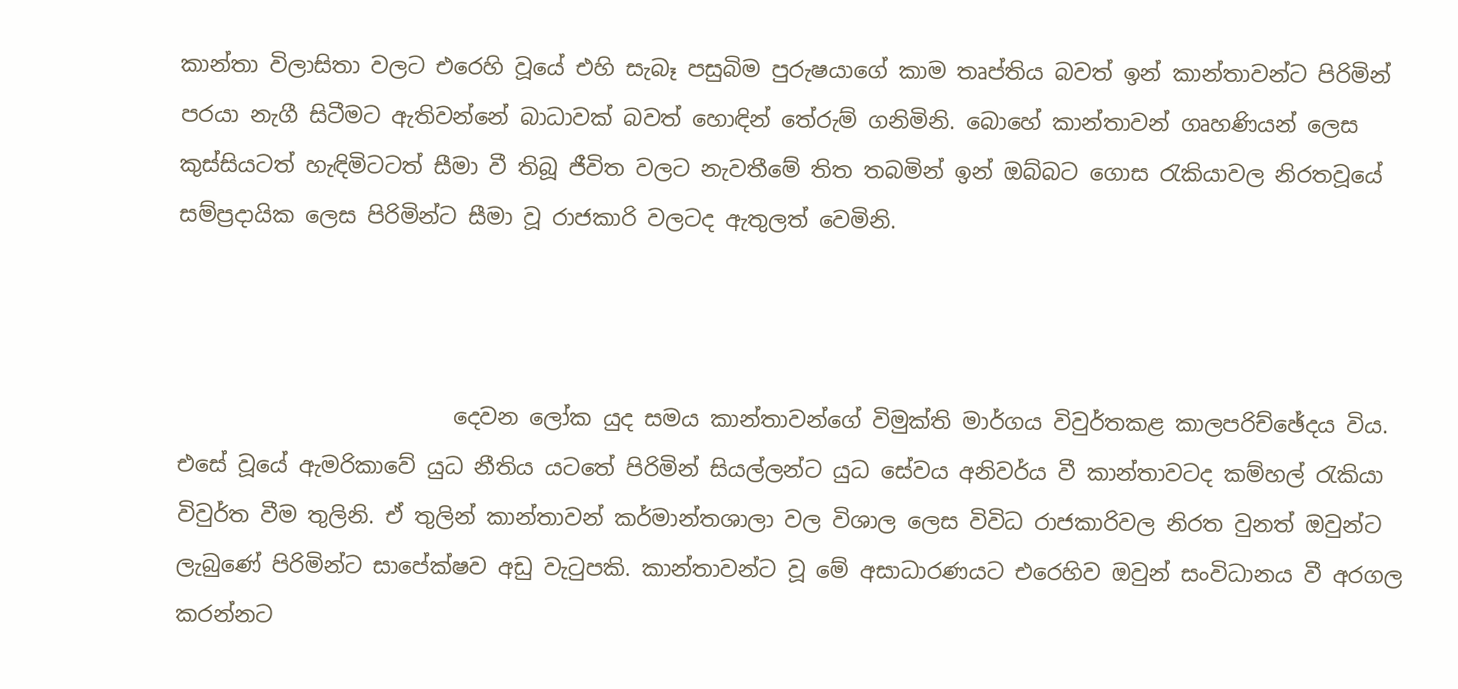කාන්තා විලාසිතා වලට එරෙහි වූයේ එහි සැබෑ පසුබිම පුරුෂයාගේ කාම තෘප්තිය බවත් ඉන් කාන්තාවන්ට පිරිමින් පරයා නැගී සිටීමට ඇතිවන්නේ බාධාවක් බවත් හොඳින් තේරුම් ගනිමිනි. බොහේ කාන්තාවන් ගෘහණියන් ලෙස කුස්සියටත් හැඳිමිටටත් සීමා වී තිබූ ජීවිත වලට නැවතීමේ තිත තබමින් ඉන් ඔබ්බට ගොස රැකියාවල නිරතවූයේ සම්ප්‍රදායික ලෙස පිරිමින්ට සීමා වූ රාජකාරි වලටද ඇතුලත් වෙමිනි.



                         දෙවන ලෝක යුද සමය කාන්තාවන්ගේ විමුක්ති මාර්ගය විවුර්තකළ කාලපරිච්ඡේදය විය. එසේ වූයේ ඇමරිකාවේ යුධ නීතිය යටතේ පිරිමින් සියල්ලන්ට යුධ සේවය අනිවර්ය වී කාන්තාවටද කම්හල් රැකියා විවුර්ත වීම තුලිනි. ඒ තුලින් කාන්තාවන් කර්මාන්තශාලා වල විශාල ලෙස විවිධ රාජකාරිවල නිරත වුනත් ඔවුන්ට ලැබුණේ පිරිමින්ට සාපේක්ෂව අඩු වැටුපකි. කාන්තාවන්ට වූ මේ අසාධාරණයට එරෙහිව ඔවුන් සංවිධානය වී අරගල කරන්නට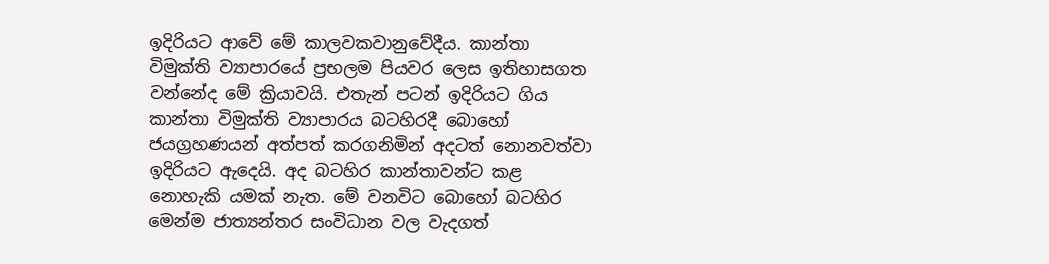ඉදිරියට ආවේ මේ කාලවකවානුවේදීය. කාන්තා විමුක්ති ව්‍යාපාරයේ ප්‍රභලම පියවර ලෙස ඉතිහාසගත වන්නේද මේ ක්‍රියාවයි. එතැන් පටන් ඉදිරියට ගිය කාන්තා විමුක්ති ව්‍යාපාරය බටහිරදී බොහෝ ජයග්‍රහණයන් අත්පත් කරගනිමින් අදටත් නොනවත්වා ඉදිරියට ඇදෙයි. අද බටහිර කාන්තාවන්ට කළ නොහැකි යමක් නැත. මේ වනවිට බොහෝ බටහිර මෙන්ම ජාත්‍යන්තර සංවිධාන වල වැදගත්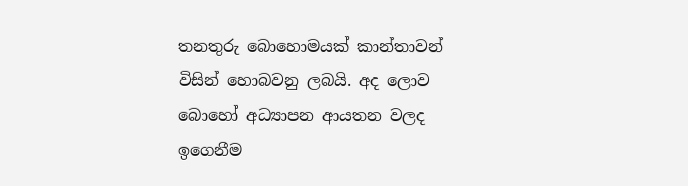තනතුරු බොහොමයක් කාන්තාවන් විසින් හොබවනු ලබයි. අද ලොව බොහෝ අධ්‍යාපන ආයතන වලද ඉගෙනීම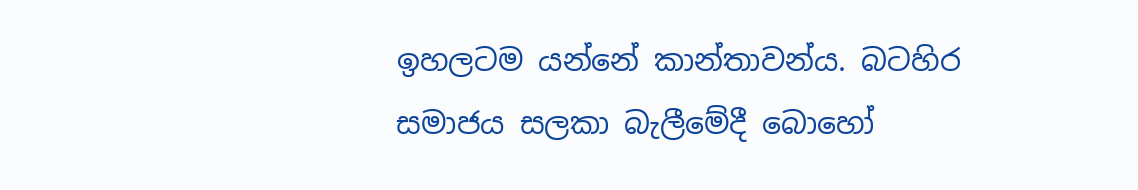ඉහලටම යන්නේ කාන්තාවන්ය. බටහිර සමාජය සලකා බැලීමේදී බොහෝ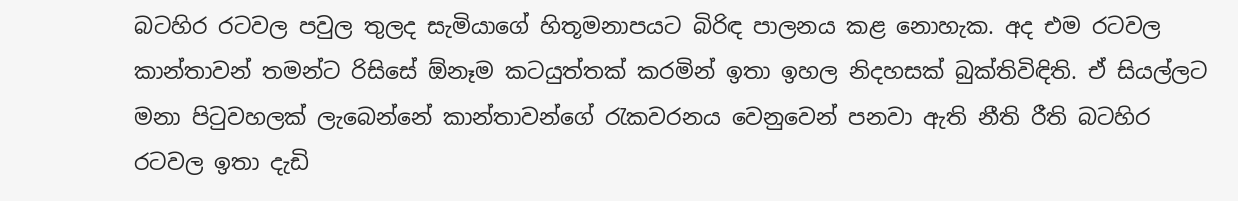බටහිර රටවල පවුල තුලද සැමියාගේ හිතූමනාපයට බිරිඳ පාලනය කළ නොහැක. අද එම රටවල කාන්තාවන් තමන්ට රිසිසේ ඕනෑම කටයුත්තක් කරමින් ඉතා ඉහල නිදහසක් බුක්තිවිඳිති. ඒ සියල්ලට මනා පිටුවහලක් ලැබෙන්නේ කාන්තාවන්ගේ රැකවරනය වෙනුවෙන් පනවා ඇති නීති රීති බටහිර රටවල ඉතා දැඩි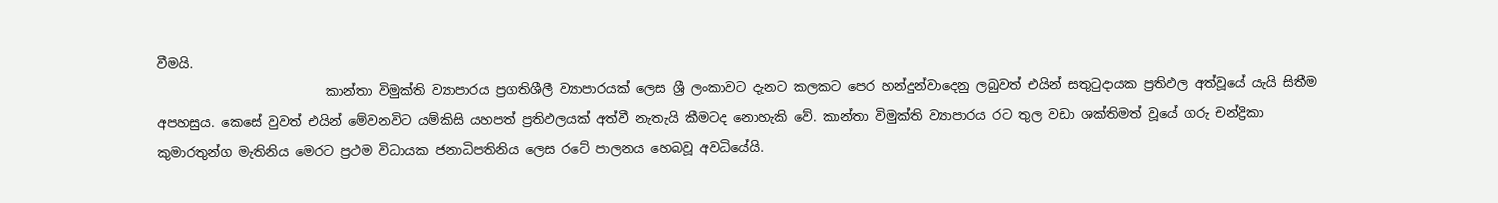වීමයි.
                          කාන්තා විමුක්ති ව්‍යාපාරය ප්‍රගතිශීලී ව්‍යාපාරයක් ලෙස ශ්‍රී ලංකාවට දැනට කලකට පෙර හන්දුන්වාදෙනු ලබුවත් එයින් සතුටුදායක ප්‍රතිඵල අත්වූයේ යැයි සිතීම අපහසුය. කෙසේ වුවත් එයින් මේවනවිට යම්කිසි යහපත් ප්‍රතිඵලයක් අත්වී නැතැයි කීමටද නොහැකි වේ. කාන්තා විමුක්ති ව්‍යාපාරය රට තුල වඩා ශක්තිමත් වූයේ ගරු චන්ද්‍රිකා කුමාරතුන්ග මැතිනිය මෙරට ප්‍රථම විධායක ජනාධිපතිනිය ලෙස රටේ පාලනය හෙබවූ අවධියේයි.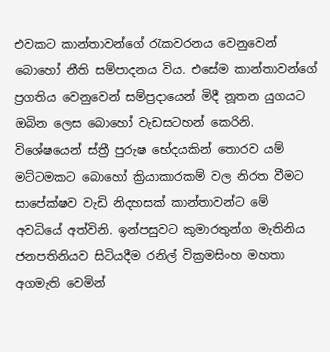එවකට කාන්තාවන්ගේ රැකවරනය වෙනුවෙන් බොහෝ නීති සම්පාදනය විය. එසේම කාන්තාවන්ගේ ප්‍රගතිය වෙනුවෙන් සම්ප්‍රදායෙන් මිදී නූතන යුගයට ඔබින ලෙස බොහෝ වැඩසටහන් කෙරිනි. විශේෂයෙන් ස්ත්‍රී පුරුෂ භේදයකින් තොරව යම් මට්ටමකට බොහෝ ක්‍රියාකාරකම් වල නිරත වීමට සාපේක්ෂව වැඩි නිදහසක් කාන්තාවන්ට මේ අවධියේ අත්විනි. ඉන්පසුවට කුමාරතුන්ග මැතිනිය ජනපතිනියව සිටියදීම රනිල් වික්‍රමසිංහ මහතා අගමැති වෙමින්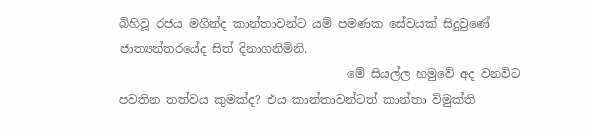බිහිවූ රජය මගින්ද කාන්තාවන්ට යම් පමණක සේවයක් සිදුවුණේ ජාත්‍යන්තරයේද සිත් දිනාගනිමිනි.
                                      මේ සියල්ල හමුවේ අද වනවිට පවතින තත්වය කුමක්ද? එය කාන්තාවන්ටත් කාන්තා විමුක්ති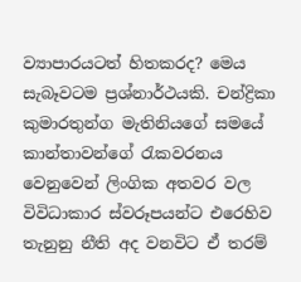ව්‍යාපාරයටත් හිතකරද? මෙය සැබෑවටම ප්‍රශ්නාර්ථයකි. චන්ද්‍රිකා කුමාරතුන්ග මැතිනියගේ සමයේ කාන්තාවන්ගේ රැකවරනය වෙනුවෙන් ලිංගික අතවර වල විවිධාකාර ස්වරූපයන්ට එරෙහිව තැනුනු නීති අද වනවිට ඒ තරම්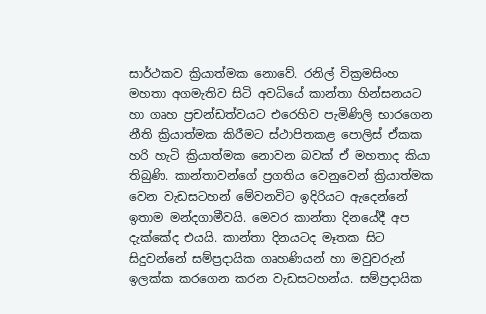සාර්ථකව ක්‍රියාත්මක නොවේ. රනිල් වික්‍රමසිංහ මහතා අගමැතිව සිටි අවධියේ කාන්තා හින්සනයට හා ගෘහ ප්‍රචන්ඩත්වයට එරෙහිව පැමිණිලි භාරගෙන නීති ක්‍රියාත්මක කිරීමට ස්ථාපිතකළ පොලිස් ඒකක හරි හැටි ක්‍රියාත්මක නොවන බවක් ඒ මහතාද කියා තිබුණි. කාන්තාවන්ගේ ප්‍රගතිය වෙනුවෙන් ක්‍රියාත්මක වෙන වැඩසටහන් මේවනවිට ඉදිරියට ඇදෙන්නේ ඉතාම මන්දගාමීවයි. මෙවර කාන්තා දිනයේදී අප දැක්කේද එයයි. කාන්තා දිනයටද මෑතක සිට සිදුවන්නේ සම්ප්‍රදායික ගෘහණියන් හා මවුවරුන් ඉලක්ක කරගෙන කරන වැඩසටහන්ය. සම්ප්‍රදායික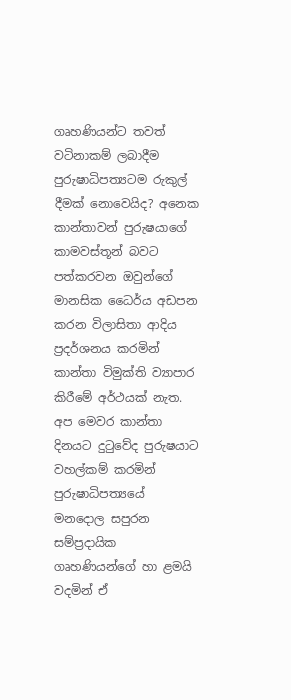ගෘහණියන්ට තවත් වටිනාකම් ලබාදීම පුරුෂාධිපත්‍යටම රුකුල් දීමක් නොවෙයිද? අනෙක කාන්තාවන් පුරුෂයාගේ කාමවස්තූන් බවට පත්කරවන ඔවුන්ගේ මානසික ධෛර්ය අඩපන කරන විලාසිතා ආදිය ප්‍රදර්ශනය කරමින් කාන්තා විමුක්ති ව්‍යාපාර කිරීමේ අර්ථයක් නැත. අප මෙවර කාන්තා දිනයට දුටුවේද පුරුෂයාට වහල්කම් කරමින් පුරුෂාධිපත්‍යයේ මනදොල සපුරන සම්ප්‍රදායික ගෘහණියන්ගේ හා ළමයි වදමින් ඒ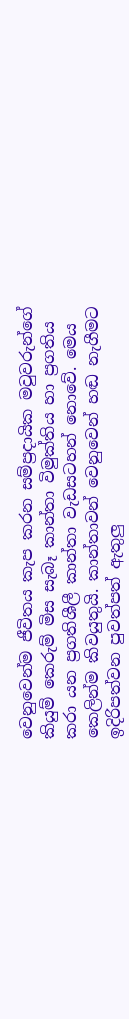වෙනුවෙන්ම ජීවිතය කැප කරන සම්ප්‍රදායික මවුවරුන්ගේ කියුම් කෙරුම් මිස සැබෑ කාන්තා විමුක්තිය හා ප්‍රගතිය කරා යන ප්‍රගතිශීලී කාන්තා වැඩසටහන් නොවේ. මෙය කෙලින්ම කිවයුතුයි. කාන්තාවන් වෙනුවෙන් හඬ නැගීමට ඉදිරිපත්වන පුවත්පත් ඇතුලු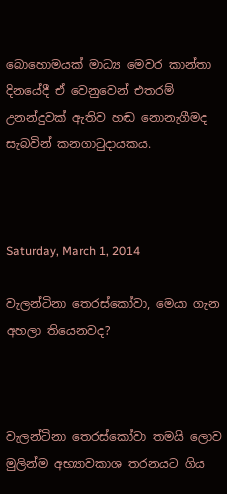බොහොමයක් මාධ්‍ය මෙවර කාන්තා දිනයේදී ඒ වෙනුවෙන් එතරම් උනන්දුවක් ඇතිව හඬ නොනැගීමද සැබවින් කනගාටුදායකය.



Saturday, March 1, 2014

වැලන්ටිනා තෙරස්කෝවා, මෙයා ගැන අහලා තියෙනවද?



වැලන්ටිනා තෙරස්කෝවා තමයි ලොව මුලින්ම අභ්‍යාවකාශ තරනයට ගිය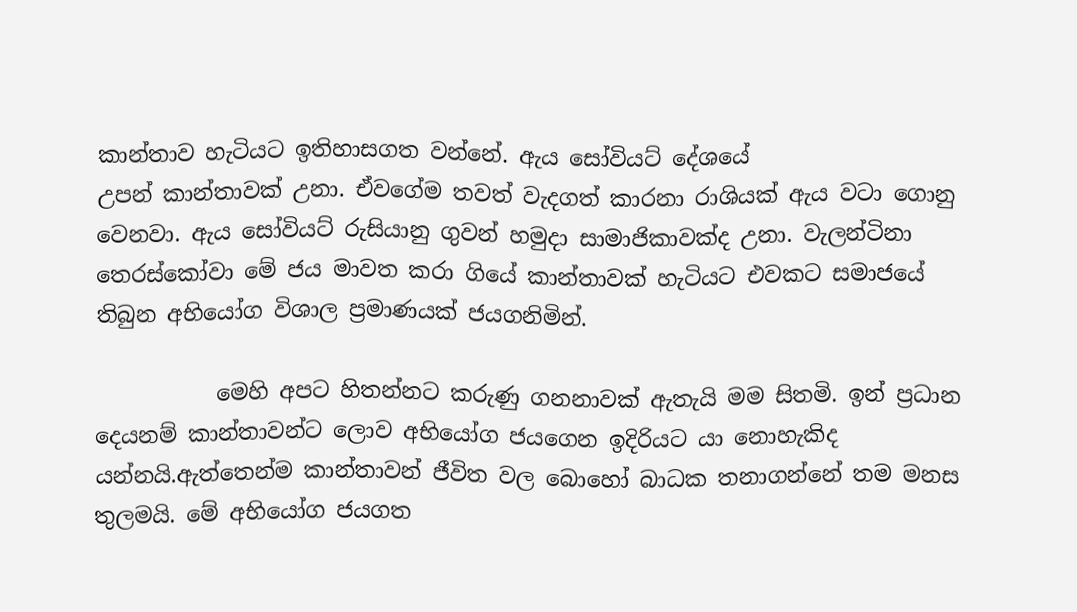කාන්තාව හැටියට ඉතිහාසගත වන්නේ. ඇය සෝවියට් දේශයේ
උපන් කාන්තාවක් උනා. ඒවගේම තවත් වැදගත් කාරනා රාශියක් ඇය වටා ගොනු වෙනවා. ඇය සෝවියට් රුසියානු ගුවන් හමුදා සාමාජිකාවක්ද උනා. වැලන්ටිනා තෙරස්කෝවා මේ ජය මාවත කරා ගියේ කාන්තාවක් හැටියට එවකට සමාජයේ තිබුන අභියෝග විශාල ප්‍රමාණයක් ජයගනිමින්.

           මෙහි අපට හිතන්නට කරුණු ගනනාවක් ඇතැයි මම සිතමි. ඉන් ප්‍රධාන දෙයනම් කාන්තාවන්ට ලොව අභියෝග ජයගෙන ඉදිරියට යා නොහැකිද යන්නයි.ඇත්තෙන්ම කාන්තාවන් ජීවිත වල බොහෝ බාධක තනාගන්නේ තම මනස තුලමයි. මේ අභියෝග ජයගත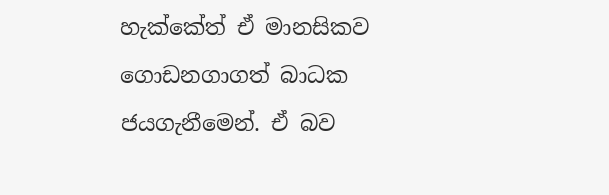හැක්කේත් ඒ මානසිකව ගොඩනගාගත් බාධක ජයගැනීමෙන්. ඒ බව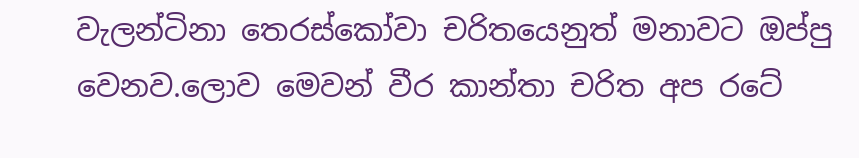වැලන්ටිනා තෙරස්කෝවා චරිතයෙනුත් මනාවට ඔප්පු වෙනව.ලොව මෙවන් වීර කාන්තා චරිත අප රටේ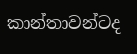කාන්තාවන්ටද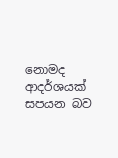නොමද ආදර්ශයක් සපයන බව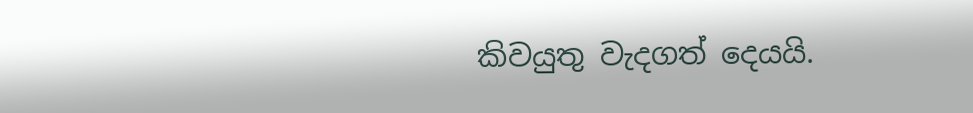කිවයුතු වැදගත් දෙයයි.